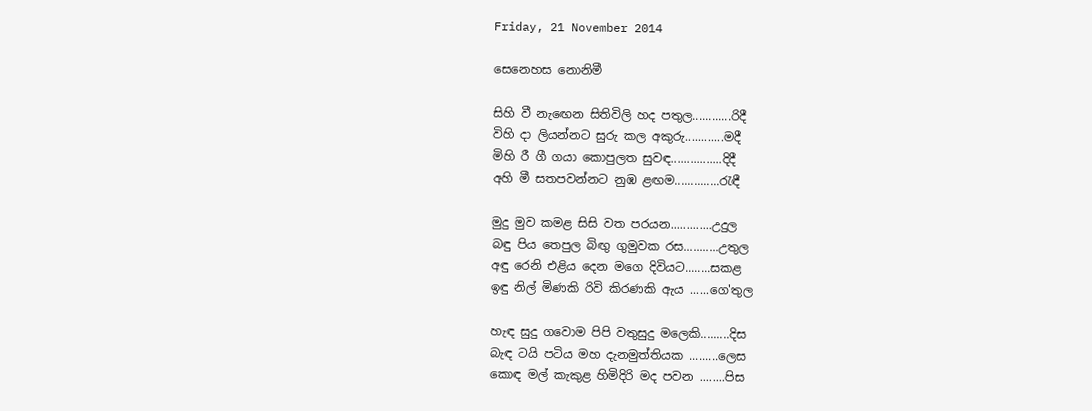Friday, 21 November 2014

සෙනෙහස නොනිමී

සිහි වී නැඟෙන සිතිවිලි හද පතුල............රිදී
විහි දා ලියන්නට සුරු කල අකුරු............මදී
මිහි රී ගී ගයා කොපුලත සුවඳ................දිදී
අහි මී සතපවන්නට නුඹ ළඟම..............රැඳී

මුදු මුව කමළ සිසි වත පරයන.............උදුල
බඳු පිය තෙපුල බිඟු ගුමුවක රස...........උතුල
අඳු රෙනි එළිය දෙන මගෙ දිවියට........සකළ
ඉඳු නිල් මිණකි රිවි කිරණකි ඇය ......ගෙ'තුල

හැඳ සුදු ගවොම පිපි වතුසුදු මලෙකි.........දිස
බැඳ ටයි පටිය මහ දැනමුත්තියක .........ලෙස
කොඳ මල් කැකුළ හිමිදිරි මද පවන ........පිස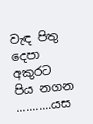වැඳ පිතු දෙපා අකුරට පිය නගන ...........යස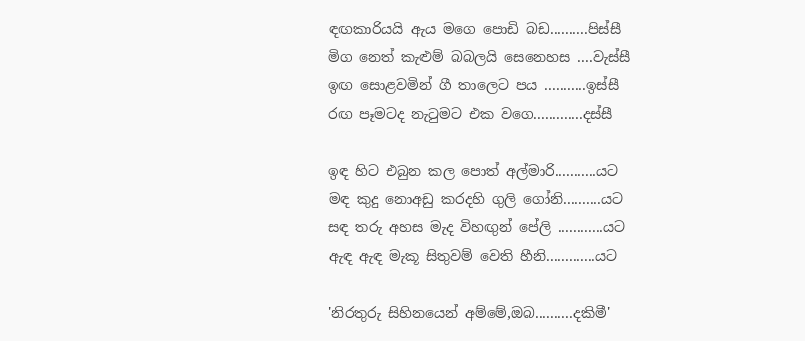ඳඟකාරියයි ඇය මගෙ පොඩි බඩ..........පිස්සී
මිග නෙත් කැළුම් බබලයි සෙනෙහස ....වැස්සී
ඉඟ සොළවමින් ගී තාලෙට පය ...........ඉස්සී
රඟ පෑමටද නැටුමට එක වගෙ.............දස්සී

ඉඳ හිට එබුන කල පොත් අල්මාරි...........යට
මඳ කුදු නොඅඩු කරදහි ගුලි ගෝනි..........යට
සඳ තරු අහස මැද විහඟුන් පේලි ............යට
ඇඳ ඇඳ මැකූ සිතුවම් වෙති හීනි.............යට

'නිරතුරු සිහිනයෙන් අම්මේ,ඔබ..........දකිමී'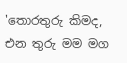'තොරතුරු කිමද, එන තුරු මම මග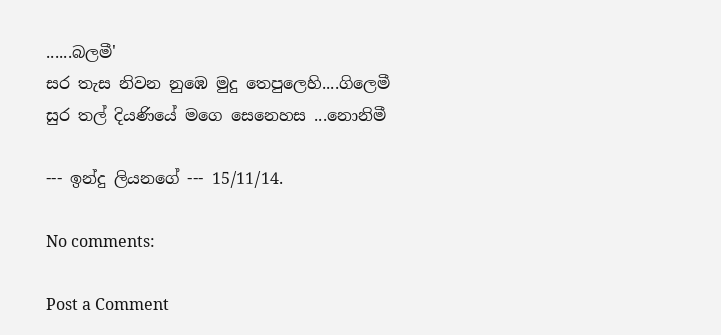......බලමී'
සර තැස නිවන නුඹෙ මුදු තෙපුලෙහි....ගිලෙමී
සුර තල් දියණියේ මගෙ සෙනෙහස ...නොනිමී

--- ඉන්දු ලියනගේ --- 15/11/14.

No comments:

Post a Comment